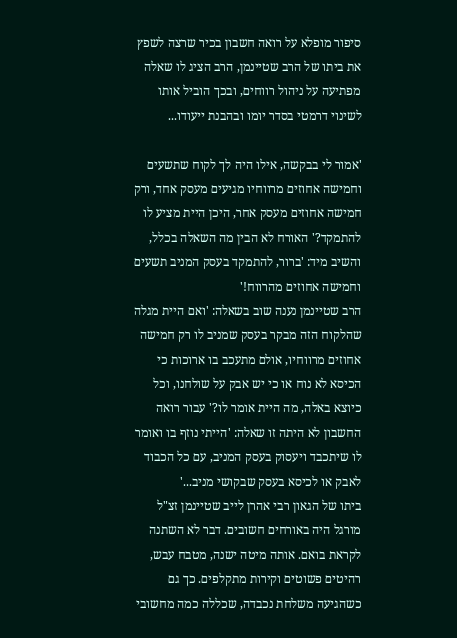סיפור מופלא על רואה חשבון בכיר שרצה לשפץ את ביתו של הרב שטיינמן, הרב הציג לו שאלה מפתיעה על ניהול רווחים, ובכך הוביל אותו לשינוי דרמטי בסדר יומו ובהבנת ייעודו...

'אמור לי בבקשה, אילו היה לך לקוח שתשעים וחמישה אחוזים מרווחיו מגיעים מעסק אחד, ורק חמישה אחוזים מעסק אחר, היכן היית מציע לו להתמקד?' האורח לא הבין מה השאלה בכלל, והשיב מיד: 'ברור, להתמקד בעסק המניב תשעים וחמישה אחוזים מהרווח!'
הרב שטיינמן נענה שוב בשאלה: 'ואם היית מגלה שהלקוח הזה מבקר בעסק שמניב לו רק חמישה אחוזים מרווחיו, אולם מתעכב בו ארוכות כי הכיסא לא נוח או כי יש אבק על שולחנו, וכל כיוצא באלה, מה היית אומר לו?' עבור רואה החשבון לא היתה זו שאלה: 'הייתי נוזף בו ואומר לו שיתכבד ויעסוק בעסק המניב, עם כל הכבוד לאבק או לכיסא בעסק שבקושי מניב...'
ביתו של הגאון רבי אהרן לייב שטיינמן זצ"ל מורגל היה באורחים חשובים. דבר לא השתנה לקראת בואם. אותה מיטה ישנה, מטבח עבש, רהיטים פשוטים וקירות מתקלפים. כך גם כשהגיעה משלחת נכבדה, שכללה כמה מחשובי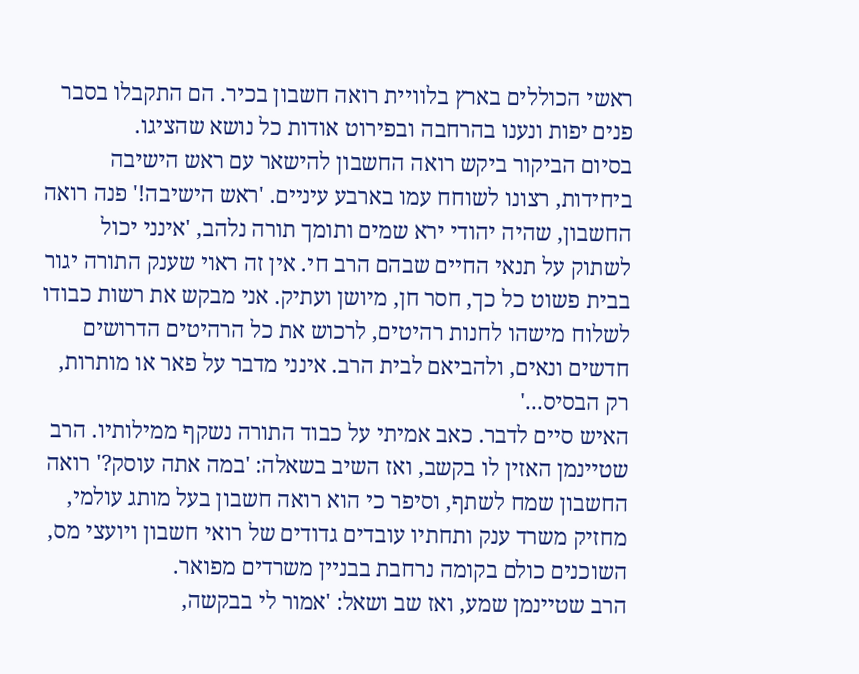ראשי הכוללים בארץ בלוויית רואה חשבון בכיר. הם התקבלו בסבר פנים יפות ונענו בהרחבה ובפירוט אודות כל נושא שהציגו.
בסיום הביקור ביקש רואה החשבון להישאר עם ראש הישיבה ביחידות, רצונו לשוחח עמו בארבע עיניים. 'ראש הישיבה!' פנה רואה החשבון, שהיה יהודי ירא שמים ותומך תורה נלהב, 'אינני יכול לשתוק על תנאי החיים שבהם הרב חי. אין זה ראוי שענק התורה יגור בבית פשוט כל כך, חסר חן, מיושן ועתיק. אני מבקש את רשות כבודו לשלוח מישהו לחנות רהיטים, לרכוש את כל הרהיטים הדרושים חדשים ונאים, ולהביאם לבית הרב. אינני מדבר על פאר או מותרות, רק הבסיס...'
האיש סיים לדבר. כאב אמיתי על כבוד התורה נשקף ממילותיו. הרב שטיינמן האזין לו בקשב, ואז השיב בשאלה: 'במה אתה עוסק?' רואה החשבון שמח לשתף, וסיפר כי הוא רואה חשבון בעל מותג עולמי, מחזיק משרד ענק ותחתיו עובדים גדודים של רואי חשבון ויועצי מס, השוכנים כולם בקומה נרחבת בבניין משרדים מפואר.
הרב שטיינמן שמע, ואז שב ושאל: 'אמור לי בבקשה,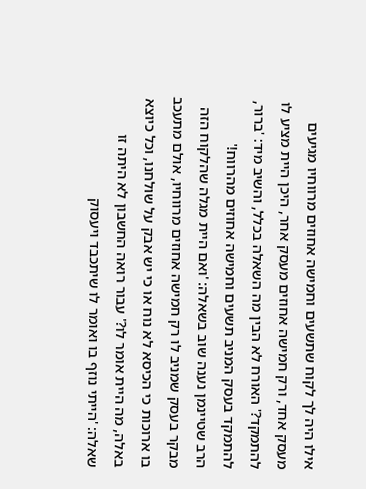אילו היה לך לקוח שתשעים וחמישה אחוזים מרווחיו מגיעים מעסק אחד, ורק חמישה אחוזים מעסק אחר, היכן היית מציע לו להתמקד?' האורח לא הבין מה השאלה בכלל, והשיב מיד: 'ברור, להתמקד בעסק המניב תשעים וחמישה אחוזים מהרווח!'
הרב שטיינמן נענה שוב בשאלה: 'ואם היית מגלה שהלקוח הזה מבקר בעסק שמניב לו רק חמישה אחוזים מרווחיו, אולם מתעכב בו ארוכות כי הכיסא לא נוח או כי יש אבק על שולחנו, וכל כיוצא באלה, מה היית אומר לו?' עבור רואה החשבון לא היתה זו שאלה: 'הייתי נוזף בו ואומר לו שיתכבד ויעסוק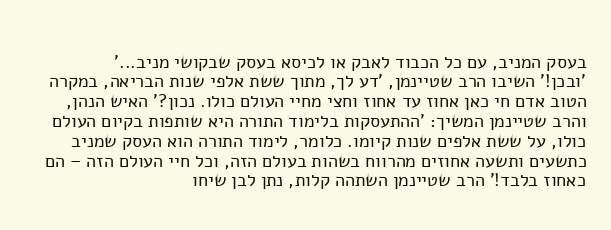בעסק המניב, עם כל הכבוד לאבק או לכיסא בעסק שבקושי מניב...'
'ובכן!' השיבו הרב שטיינמן, 'דע לך, מתוך ששת אלפי שנות הבריאה, במקרה הטוב אדם חי כאן אחוז עד אחוז וחצי מחיי העולם כולו. נכון?' האיש הנהן, והרב שטיינמן המשיך: 'ההתעסקות בלימוד התורה היא שותפות בקיום העולם כולו, על ששת אלפים שנות קיומו. כלומר, לימוד התורה הוא העסק שמניב כתשעים ותשעה אחוזים מהרווח בשהות בעולם הזה, וכל חיי העולם הזה – הם כאחוז בלבד!' הרב שטיינמן השתהה קלות, נתן לבן שיחו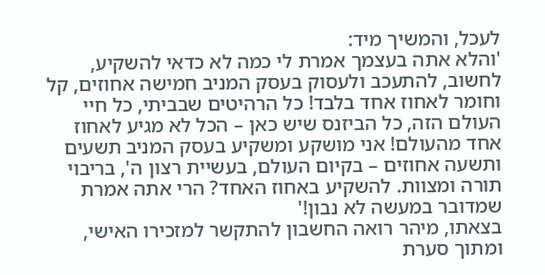לעכל, והמשיך מיד:
'והלא אתה בעצמך אמרת לי כמה לא כדאי להשקיע, לחשוב, להתעכב ולעסוק בעסק המניב חמישה אחוזים, קל וחומר לאחוז אחד בלבד! כל הרהיטים שבביתי, כל חיי העולם הזה, כל הביזנס שיש כאן – הכל לא מגיע לאחוז אחד מהעולם! אני מושקע ומשקיע בעסק המניב תשעים ותשעה אחוזים – בקיום העולם, בעשיית רצון ה', בריבוי תורה ומצוות. להשקיע באחוז האחד? הרי אתה אמרת שמדובר במעשה לא נבון!'
בצאתו, מיהר רואה החשבון להתקשר למזכירו האישי, ומתוך סערת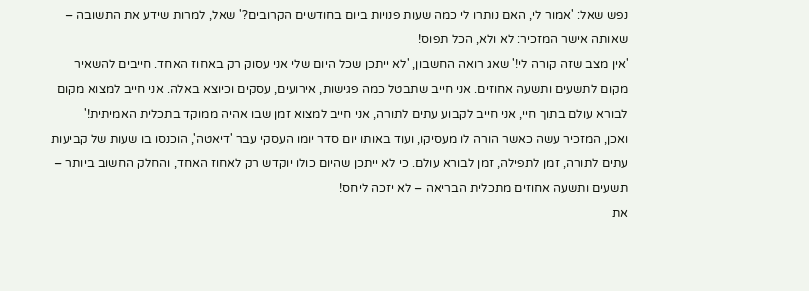נפש שאל: 'אמור לי, האם נותרו לי כמה שעות פנויות ביום בחודשים הקרובים?' שאל, למרות שידע את התשובה – שאותה אישר המזכיר: לא ולא, הכל תפוס!
'אין מצב שזה קורה לי!' שאג רואה החשבון, 'לא ייתכן שכל היום שלי אני עסוק רק באחוז האחד. חייבים להשאיר מקום לתשעים ותשעה אחוזים. אני חייב שתבטל כמה פגישות, אירועים, עסקים וכיוצא באלה. אני חייב למצוא מקום לבורא עולם בתוך חיי, אני חייב לקבוע עתים לתורה, אני חייב למצוא זמן שבו אהיה ממוקד בתכלית האמיתית!'
ואכן, המזכיר עשה כאשר הורה לו מעסיקו, ועוד באותו יום סדר יומו העסקי עבר 'דיאטה', הוכנסו בו שעות של קביעות עתים לתורה, זמן לתפילה, זמן לבורא עולם. כי לא ייתכן שהיום כולו יוקדש רק לאחוז האחד, והחלק החשוב ביותר – תשעים ותשעה אחוזים מתכלית הבריאה – לא יזכה ליחס!
את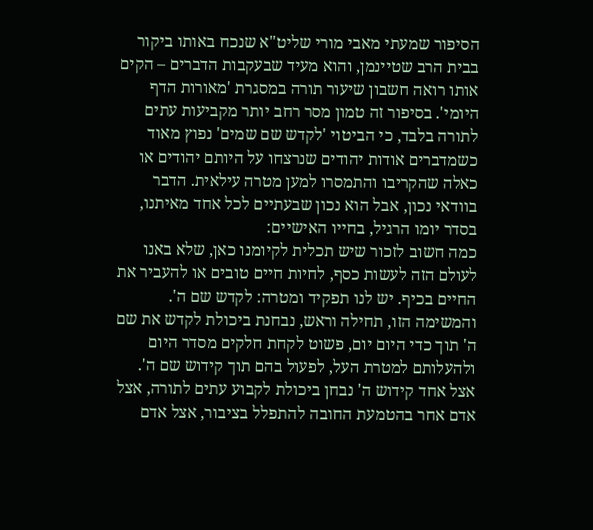הסיפור שמעתי מאבי מורי שליט"א שנכח באותו ביקור בבית הרב שטיינמן, והוא מעיד שבעקבות הדברים – הקים אותו רואה חשבון שיעור תורה במסגרת 'מאורות הדף היומי'. בסיפור זה טמון מסר רחב יותר מקביעות עתים לתורה בלבד, כי הביטוי 'לקדש שם שמים' נפוץ מאוד כשמדברים אודות יהודים שנרצחו על היותם יהודים או כאלה שהקריבו והתמסרו למען מטרה עילאית. הדבר בוודאי נכון, אבל הוא נכון שבעתיים לכל אחד מאיתנו, בסדר יומו הרגיל, בחייו האישיים:
כמה חשוב לזכור שיש תכלית לקיומנו כאן, שלא באנו לעולם הזה לעשות כסף, לחיות חיים טובים או להעביר את החיים בכיף. יש לנו תפקיד ומטרה: לקדש שם ה'. והמשימה הזו, תחילה וראש, נבחנת ביכולת לקדש את שם ה' תוך כדי היום יום, פשוט לקחת חלקים מסדר היום ולהעלותם למטרת העל, לפעול בהם תוך קידוש שם ה'.
אצל אחד קידוש ה' נבחן ביכולת לקבוע עתים לתורה, אצל אדם אחר בהטמעת החובה להתפלל בציבור, אצל אדם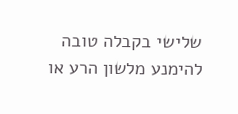שלישי בקבלה טובה להימנע מלשון הרע או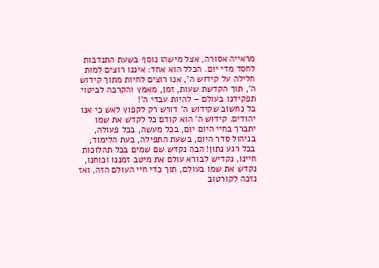מראייה אסורה, אצל מישהו נוסף בשעת התנדבות לחסד מדי יום. הכלל הוא אחד: איננו רוצים למות חלילה על קידוש ה', אנו רוצים לחיות מתוך קידוש ה', תוך הקדשת שעות, זמן, מאמץ והקרבה לביטוי תפקידנו בעולם – להיות עבדי ה'!
בל נחשוב שקידוש ה' דורש רק לקפוץ לאש כי אנו יהודים. קידוש ה' הוא קודם כל לקדש את שמו יתברך בחיי היום יום, בכל מעשה, בכל פעולה, בניהול סדר היום, בשעת התפילה, בעת הלימוד, בכל רגע נתון! הבה נקדש שם שמים בכל תהלוכות חיינו, נקדיש לבורא עולם את מיטב זמננו וכוחנו, נקדש את שמו בעולם, תוך כדי חיי העולם הזה, ואז נזכה לקורטוב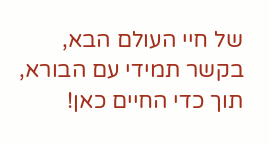של חיי העולם הבא, בקשר תמידי עם הבורא, תוך כדי החיים כאן!